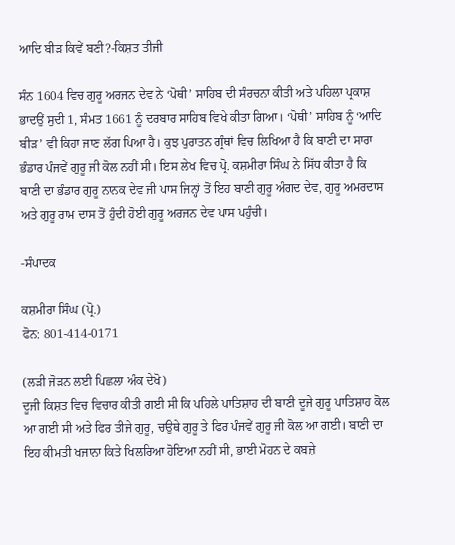ਆਦਿ ਬੀੜ ਕਿਵੇਂ ਬਣੀ?-ਕਿਸ਼ਤ ਤੀਜੀ

ਸੰਨ 1604 ਵਿਚ ਗੁਰੂ ਅਰਜਨ ਦੇਵ ਨੇ ‘ਪੋਥੀ’ ਸਾਹਿਬ ਦੀ ਸੰਰਚਨਾ ਕੀਤੀ ਅਤੇ ਪਹਿਲਾ ਪ੍ਰਕਾਸ਼ ਭਾਦਉਂ ਸੁਦੀ 1, ਸੰਮਤ 1661 ਨੂੰ ਦਰਬਾਰ ਸਾਹਿਬ ਵਿਖੇ ਕੀਤਾ ਗਿਆ। ‘ਪੋਥੀ’ ਸਾਹਿਬ ਨੂੰ ‘ਆਦਿ ਬੀੜ’ ਵੀ ਕਿਹਾ ਜਾਣ ਲੱਗ ਪਿਆ ਹੈ। ਕੁਝ ਪੁਰਾਤਨ ਗ੍ਰੰਥਾਂ ਵਿਚ ਲਿਖਿਆ ਹੈ ਕਿ ਬਾਣੀ ਦਾ ਸਾਰਾ ਭੰਡਾਰ ਪੰਜਵੇਂ ਗੁਰੂ ਜੀ ਕੋਲ ਨਹੀਂ ਸੀ। ਇਸ ਲੇਖ ਵਿਚ ਪ੍ਰੋ. ਕਸ਼ਮੀਰਾ ਸਿੰਘ ਨੇ ਸਿੱਧ ਕੀਤਾ ਹੈ ਕਿ ਬਾਣੀ ਦਾ ਭੰਡਾਰ ਗੁਰੂ ਨਾਨਕ ਦੇਵ ਜੀ ਪਾਸ ਜਿਨ੍ਹਾਂ ਤੋਂ ਇਹ ਬਾਣੀ ਗੁਰੂ ਅੰਗਦ ਦੇਵ, ਗੁਰੂ ਅਮਰਦਾਸ ਅਤੇ ਗੁਰੂ ਰਾਮ ਦਾਸ ਤੋਂ ਹੁੰਦੀ ਹੋਈ ਗੁਰੂ ਅਰਜਨ ਦੇਵ ਪਾਸ ਪਹੁੰਚੀ।

-ਸੰਪਾਦਕ

ਕਸ਼ਮੀਰਾ ਸਿੰਘ (ਪ੍ਰੋ.)
ਫੋਨ: 801-414-0171

(ਲੜੀ ਜੋੜਨ ਲਈ ਪਿਛਲਾ ਅੰਕ ਦੇਖੋ)
ਦੂਜੀ ਕਿਸ਼ਤ ਵਿਚ ਵਿਚਾਰ ਕੀਤੀ ਗਈ ਸੀ ਕਿ ਪਹਿਲੇ ਪਾਤਿਸ਼ਾਹ ਦੀ ਬਾਣੀ ਦੂਜੇ ਗੁਰੂ ਪਾਤਿਸ਼ਾਹ ਕੋਲ ਆ ਗਈ ਸੀ ਅਤੇ ਫਿਰ ਤੀਜੇ ਗੁਰੂ, ਚਉਥੇ ਗੁਰੂ ਤੇ ਫਿਰ ਪੰਜਵੇਂ ਗੁਰੂ ਜੀ ਕੋਲ ਆ ਗਈ। ਬਾਣੀ ਦਾ ਇਹ ਕੀਮਤੀ ਖਜਾਨਾ ਕਿਤੇ ਖਿਲਰਿਆ ਹੋਇਆ ਨਹੀਂ ਸੀ, ਭਾਈ ਮੋਹਨ ਦੇ ਕਬਜ਼ੇ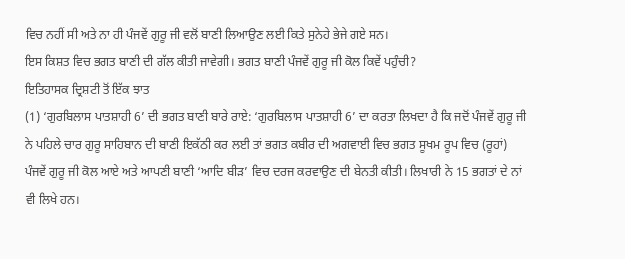ਵਿਚ ਨਹੀਂ ਸੀ ਅਤੇ ਨਾ ਹੀ ਪੰਜਵੇਂ ਗੁਰੂ ਜੀ ਵਲੋਂ ਬਾਣੀ ਲਿਆਉਣ ਲਈ ਕਿਤੇ ਸੁਨੇਹੇ ਭੇਜੇ ਗਏ ਸਨ।
ਇਸ ਕਿਸ਼ਤ ਵਿਚ ਭਗਤ ਬਾਣੀ ਦੀ ਗੱਲ ਕੀਤੀ ਜਾਵੇਗੀ। ਭਗਤ ਬਾਣੀ ਪੰਜਵੇਂ ਗੁਰੂ ਜੀ ਕੋਲ ਕਿਵੇਂ ਪਹੁੰਚੀ?
ਇਤਿਹਾਸਕ ਦ੍ਰਿਸ਼ਟੀ ਤੋਂ ਇੱਕ ਝਾਤ
(1) ‘ਗੁਰਬਿਲਾਸ ਪਾਤਸ਼ਾਹੀ 6’ ਦੀ ਭਗਤ ਬਾਣੀ ਬਾਰੇ ਰਾਏ: ‘ਗੁਰਬਿਲਾਸ ਪਾਤਸ਼ਾਹੀ 6’ ਦਾ ਕਰਤਾ ਲਿਖਦਾ ਹੈ ਕਿ ਜਦੋਂ ਪੰਜਵੇਂ ਗੁਰੂ ਜੀ ਨੇ ਪਹਿਲੇ ਚਾਰ ਗੁਰੂ ਸਾਹਿਬਾਨ ਦੀ ਬਾਣੀ ਇਕੱਠੀ ਕਰ ਲਈ ਤਾਂ ਭਗਤ ਕਬੀਰ ਦੀ ਅਗਵਾਈ ਵਿਚ ਭਗਤ ਸੂਖਮ ਰੂਪ ਵਿਚ (ਰੂਹਾਂ) ਪੰਜਵੇਂ ਗੁਰੂ ਜੀ ਕੋਲ ਆਏ ਅਤੇ ਆਪਣੀ ਬਾਣੀ ‘ਆਦਿ ਬੀੜ’ ਵਿਚ ਦਰਜ ਕਰਵਾਉਣ ਦੀ ਬੇਨਤੀ ਕੀਤੀ। ਲਿਖਾਰੀ ਨੇ 15 ਭਗਤਾਂ ਦੇ ਨਾਂ ਵੀ ਲਿਖੇ ਹਨ।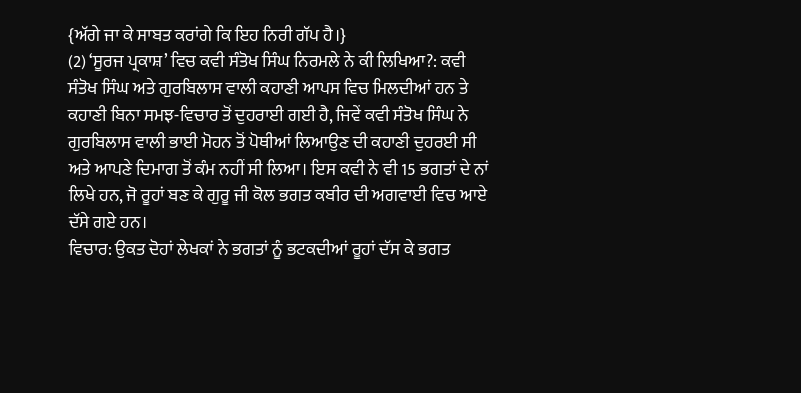{ਅੱਗੇ ਜਾ ਕੇ ਸਾਬਤ ਕਰਾਂਗੇ ਕਿ ਇਹ ਨਿਰੀ ਗੱਪ ਹੈ।}
(2) ‘ਸੂਰਜ ਪ੍ਰਕਾਸ਼’ ਵਿਚ ਕਵੀ ਸੰਤੋਖ ਸਿੰਘ ਨਿਰਮਲੇ ਨੇ ਕੀ ਲਿਖਿਆ?: ਕਵੀ ਸੰਤੋਖ ਸਿੰਘ ਅਤੇ ਗੁਰਬਿਲਾਸ ਵਾਲੀ ਕਹਾਣੀ ਆਪਸ ਵਿਚ ਮਿਲਦੀਆਂ ਹਨ ਤੇ ਕਹਾਣੀ ਬਿਨਾ ਸਮਝ-ਵਿਚਾਰ ਤੋਂ ਦੁਹਰਾਈ ਗਈ ਹੈ, ਜਿਵੇਂ ਕਵੀ ਸੰਤੋਖ ਸਿੰਘ ਨੇ ਗੁਰਬਿਲਾਸ ਵਾਲੀ ਭਾਈ ਮੋਹਨ ਤੋਂ ਪੋਥੀਆਂ ਲਿਆਉਣ ਦੀ ਕਹਾਣੀ ਦੁਹਰਈ ਸੀ ਅਤੇ ਆਪਣੇ ਦਿਮਾਗ ਤੋਂ ਕੰਮ ਨਹੀਂ ਸੀ ਲਿਆ। ਇਸ ਕਵੀ ਨੇ ਵੀ 15 ਭਗਤਾਂ ਦੇ ਨਾਂ ਲਿਖੇ ਹਨ, ਜੋ ਰੂਹਾਂ ਬਣ ਕੇ ਗੁਰੂ ਜੀ ਕੋਲ ਭਗਤ ਕਬੀਰ ਦੀ ਅਗਵਾਈ ਵਿਚ ਆਏ ਦੱਸੇ ਗਏ ਹਨ।
ਵਿਚਾਰ: ਉਕਤ ਦੋਹਾਂ ਲੇਖਕਾਂ ਨੇ ਭਗਤਾਂ ਨੂੰ ਭਟਕਦੀਆਂ ਰੂਹਾਂ ਦੱਸ ਕੇ ਭਗਤ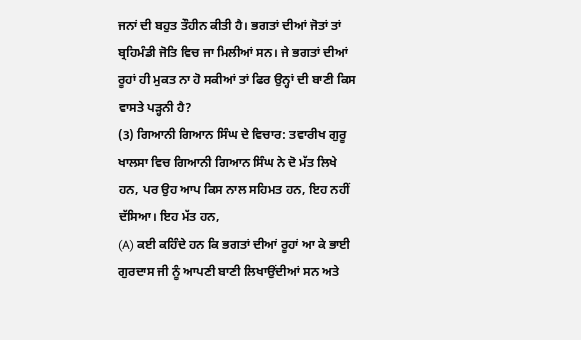ਜਨਾਂ ਦੀ ਬਹੁਤ ਤੌਹੀਨ ਕੀਤੀ ਹੈ। ਭਗਤਾਂ ਦੀਆਂ ਜੋਤਾਂ ਤਾਂ ਬ੍ਰਹਿਮੰਡੀ ਜੋਤਿ ਵਿਚ ਜਾ ਮਿਲੀਆਂ ਸਨ। ਜੇ ਭਗਤਾਂ ਦੀਆਂ ਰੂਹਾਂ ਹੀ ਮੁਕਤ ਨਾ ਹੋ ਸਕੀਆਂ ਤਾਂ ਫਿਰ ਉਨ੍ਹਾਂ ਦੀ ਬਾਣੀ ਕਿਸ ਵਾਸਤੇ ਪੜ੍ਹਨੀ ਹੈ?
(3) ਗਿਆਨੀ ਗਿਆਨ ਸਿੰਘ ਦੇ ਵਿਚਾਰ: ਤਵਾਰੀਖ ਗੁਰੂ ਖਾਲਸਾ ਵਿਚ ਗਿਆਨੀ ਗਿਆਨ ਸਿੰਘ ਨੇ ਦੋ ਮੱਤ ਲਿਖੇ ਹਨ, ਪਰ ਉਹ ਆਪ ਕਿਸ ਨਾਲ ਸਹਿਮਤ ਹਨ, ਇਹ ਨਹੀਂ ਦੱਸਿਆ। ਇਹ ਮੱਤ ਹਨ,
(A) ਕਈ ਕਹਿੰਦੇ ਹਨ ਕਿ ਭਗਤਾਂ ਦੀਆਂ ਰੂਹਾਂ ਆ ਕੇ ਭਾਈ ਗੁਰਦਾਸ ਜੀ ਨੂੰ ਆਪਣੀ ਬਾਣੀ ਲਿਖਾਉਂਦੀਆਂ ਸਨ ਅਤੇ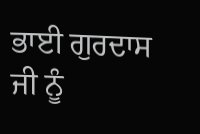ਭਾਈ ਗੁਰਦਾਸ ਜੀ ਨੂੰ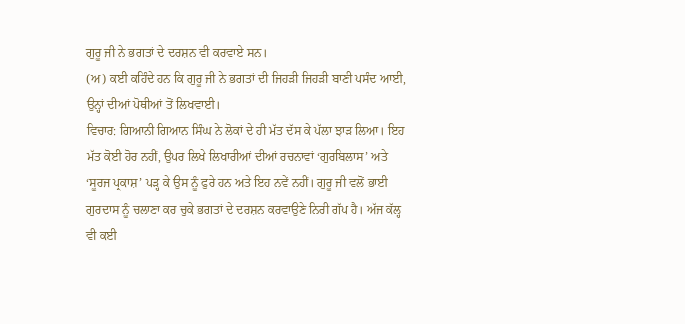ਗੁਰੂ ਜੀ ਨੇ ਭਗਤਾਂ ਦੇ ਦਰਸ਼ਨ ਵੀ ਕਰਵਾਏ ਸਨ।
(ਅ) ਕਈ ਕਹਿੰਦੇ ਹਨ ਕਿ ਗੁਰੂ ਜੀ ਨੇ ਭਗਤਾਂ ਦੀ ਜਿਹੜੀ ਜਿਹੜੀ ਬਾਣੀ ਪਸੰਦ ਆਈ, ਉਨ੍ਹਾਂ ਦੀਆਂ ਪੋਥੀਆਂ ਤੋਂ ਲਿਖਵਾਈ।
ਵਿਚਾਰ: ਗਿਆਨੀ ਗਿਆਨ ਸਿੰਘ ਨੇ ਲੋਕਾਂ ਦੇ ਹੀ ਮੱਤ ਦੱਸ ਕੇ ਪੱਲਾ ਝਾੜ ਲਿਆ। ਇਹ ਮੱਤ ਕੋਈ ਹੋਰ ਨਹੀਂ, ਉਪਰ ਲਿਖੇ ਲਿਖਾਰੀਆਂ ਦੀਆਂ ਰਚਨਾਵਾਂ ‘ਗੁਰਬਿਲਾਸ’ ਅਤੇ ‘ਸੂਰਜ ਪ੍ਰਕਾਸ਼’ ਪੜ੍ਹ ਕੇ ਉਸ ਨੂੰ ਫੁਰੇ ਹਨ ਅਤੇ ਇਹ ਨਵੇਂ ਨਹੀਂ। ਗੁਰੂ ਜੀ ਵਲੋਂ ਭਾਈ ਗੁਰਦਾਸ ਨੂੰ ਚਲਾਣਾ ਕਰ ਚੁਕੇ ਭਗਤਾਂ ਦੇ ਦਰਸ਼ਨ ਕਰਵਾਉਣੇ ਨਿਰੀ ਗੱਪ ਹੈ। ਅੱਜ ਕੱਲ੍ਹ ਵੀ ਕਈ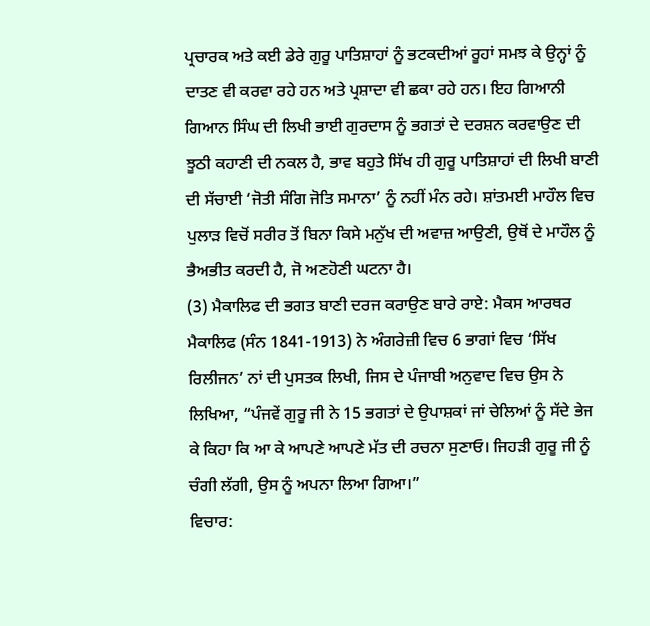ਪ੍ਰਚਾਰਕ ਅਤੇ ਕਈ ਡੇਰੇ ਗੁਰੂ ਪਾਤਿਸ਼ਾਹਾਂ ਨੂੰ ਭਟਕਦੀਆਂ ਰੂਹਾਂ ਸਮਝ ਕੇ ਉਨ੍ਹਾਂ ਨੂੰ ਦਾਤਣ ਵੀ ਕਰਵਾ ਰਹੇ ਹਨ ਅਤੇ ਪ੍ਰਸ਼ਾਦਾ ਵੀ ਛਕਾ ਰਹੇ ਹਨ। ਇਹ ਗਿਆਨੀ ਗਿਆਨ ਸਿੰਘ ਦੀ ਲਿਖੀ ਭਾਈ ਗੁਰਦਾਸ ਨੂੰ ਭਗਤਾਂ ਦੇ ਦਰਸ਼ਨ ਕਰਵਾਉਣ ਦੀ ਝੂਠੀ ਕਹਾਣੀ ਦੀ ਨਕਲ ਹੈ, ਭਾਵ ਬਹੁਤੇ ਸਿੱਖ ਹੀ ਗੁਰੂ ਪਾਤਿਸ਼ਾਹਾਂ ਦੀ ਲਿਖੀ ਬਾਣੀ ਦੀ ਸੱਚਾਈ ‘ਜੋਤੀ ਸੰਗਿ ਜੋਤਿ ਸਮਾਨਾ’ ਨੂੰ ਨਹੀਂ ਮੰਨ ਰਹੇ। ਸ਼ਾਂਤਮਈ ਮਾਹੌਲ ਵਿਚ ਪੁਲਾੜ ਵਿਚੋਂ ਸਰੀਰ ਤੋਂ ਬਿਨਾ ਕਿਸੇ ਮਨੁੱਖ ਦੀ ਅਵਾਜ਼ ਆਉਣੀ, ਉਥੋਂ ਦੇ ਮਾਹੌਲ ਨੂੰ ਭੈਅਭੀਤ ਕਰਦੀ ਹੈ, ਜੋ ਅਣਹੋਣੀ ਘਟਨਾ ਹੈ।
(3) ਮੈਕਾਲਿਫ ਦੀ ਭਗਤ ਬਾਣੀ ਦਰਜ ਕਰਾਉਣ ਬਾਰੇ ਰਾਏ: ਮੈਕਸ ਆਰਥਰ ਮੈਕਾਲਿਫ (ਸੰਨ 1841-1913) ਨੇ ਅੰਗਰੇਜ਼ੀ ਵਿਚ 6 ਭਾਗਾਂ ਵਿਚ ‘ਸਿੱਖ ਰਿਲੀਜਨ’ ਨਾਂ ਦੀ ਪੁਸਤਕ ਲਿਖੀ, ਜਿਸ ਦੇ ਪੰਜਾਬੀ ਅਨੁਵਾਦ ਵਿਚ ਉਸ ਨੇ ਲਿਖਿਆ, “ਪੰਜਵੇਂ ਗੁਰੂ ਜੀ ਨੇ 15 ਭਗਤਾਂ ਦੇ ਉਪਾਸ਼ਕਾਂ ਜਾਂ ਚੇਲਿਆਂ ਨੂੰ ਸੱਦੇ ਭੇਜ ਕੇ ਕਿਹਾ ਕਿ ਆ ਕੇ ਆਪਣੇ ਆਪਣੇ ਮੱਤ ਦੀ ਰਚਨਾ ਸੁਣਾਓ। ਜਿਹੜੀ ਗੁਰੂ ਜੀ ਨੂੰ ਚੰਗੀ ਲੱਗੀ, ਉਸ ਨੂੰ ਅਪਨਾ ਲਿਆ ਗਿਆ।”
ਵਿਚਾਰ: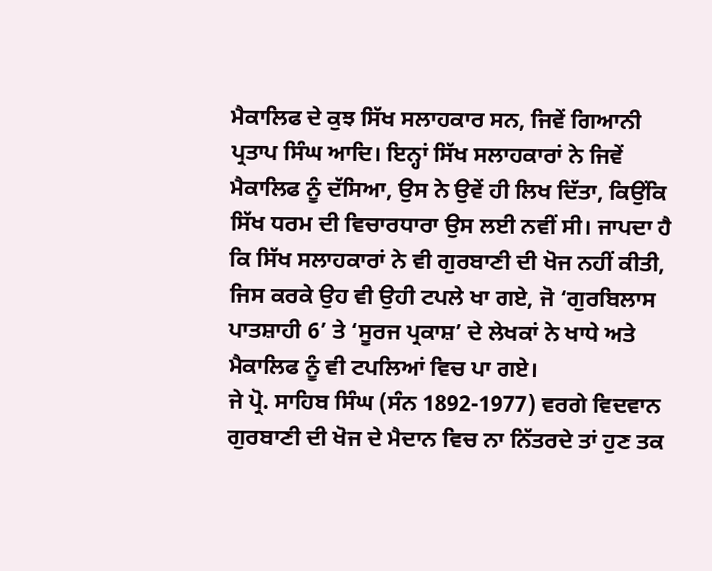ਮੈਕਾਲਿਫ ਦੇ ਕੁਝ ਸਿੱਖ ਸਲਾਹਕਾਰ ਸਨ, ਜਿਵੇਂ ਗਿਆਨੀ ਪ੍ਰਤਾਪ ਸਿੰਘ ਆਦਿ। ਇਨ੍ਹਾਂ ਸਿੱਖ ਸਲਾਹਕਾਰਾਂ ਨੇ ਜਿਵੇਂ ਮੈਕਾਲਿਫ ਨੂੰ ਦੱਸਿਆ, ਉਸ ਨੇ ਉਵੇਂ ਹੀ ਲਿਖ ਦਿੱਤਾ, ਕਿਉਂਕਿ ਸਿੱਖ ਧਰਮ ਦੀ ਵਿਚਾਰਧਾਰਾ ਉਸ ਲਈ ਨਵੀਂ ਸੀ। ਜਾਪਦਾ ਹੈ ਕਿ ਸਿੱਖ ਸਲਾਹਕਾਰਾਂ ਨੇ ਵੀ ਗੁਰਬਾਣੀ ਦੀ ਖੋਜ ਨਹੀਂ ਕੀਤੀ, ਜਿਸ ਕਰਕੇ ਉਹ ਵੀ ਉਹੀ ਟਪਲੇ ਖਾ ਗਏ, ਜੋ ‘ਗੁਰਬਿਲਾਸ ਪਾਤਸ਼ਾਹੀ 6’ ਤੇ ‘ਸੂਰਜ ਪ੍ਰਕਾਸ਼’ ਦੇ ਲੇਖਕਾਂ ਨੇ ਖਾਧੇ ਅਤੇ ਮੈਕਾਲਿਫ ਨੂੰ ਵੀ ਟਪਲਿਆਂ ਵਿਚ ਪਾ ਗਏ।
ਜੇ ਪ੍ਰੋ. ਸਾਹਿਬ ਸਿੰਘ (ਸੰਨ 1892-1977) ਵਰਗੇ ਵਿਦਵਾਨ ਗੁਰਬਾਣੀ ਦੀ ਖੋਜ ਦੇ ਮੈਦਾਨ ਵਿਚ ਨਾ ਨਿੱਤਰਦੇ ਤਾਂ ਹੁਣ ਤਕ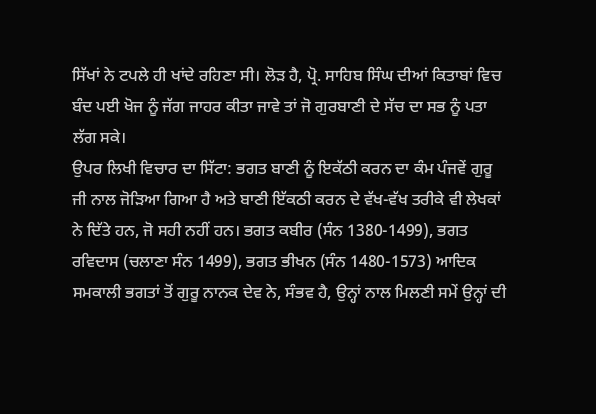ਸਿੱਖਾਂ ਨੇ ਟਪਲੇ ਹੀ ਖਾਂਦੇ ਰਹਿਣਾ ਸੀ। ਲੋੜ ਹੈ, ਪ੍ਰੋ. ਸਾਹਿਬ ਸਿੰਘ ਦੀਆਂ ਕਿਤਾਬਾਂ ਵਿਚ ਬੰਦ ਪਈ ਖੋਜ ਨੂੰ ਜੱਗ ਜਾਹਰ ਕੀਤਾ ਜਾਵੇ ਤਾਂ ਜੋ ਗੁਰਬਾਣੀ ਦੇ ਸੱਚ ਦਾ ਸਭ ਨੂੰ ਪਤਾ ਲੱਗ ਸਕੇ।
ਉਪਰ ਲਿਖੀ ਵਿਚਾਰ ਦਾ ਸਿੱਟਾ: ਭਗਤ ਬਾਣੀ ਨੂੰ ਇਕੱਠੀ ਕਰਨ ਦਾ ਕੰਮ ਪੰਜਵੇਂ ਗੁਰੂ ਜੀ ਨਾਲ ਜੋੜਿਆ ਗਿਆ ਹੈ ਅਤੇ ਬਾਣੀ ਇੱਕਠੀ ਕਰਨ ਦੇ ਵੱਖ-ਵੱਖ ਤਰੀਕੇ ਵੀ ਲੇਖਕਾਂ ਨੇ ਦਿੱਤੇ ਹਨ, ਜੋ ਸਹੀ ਨਹੀਂ ਹਨ। ਭਗਤ ਕਬੀਰ (ਸੰਨ 1380-1499), ਭਗਤ ਰਵਿਦਾਸ (ਚਲਾਣਾ ਸੰਨ 1499), ਭਗਤ ਭੀਖਨ (ਸੰਨ 1480-1573) ਆਦਿਕ ਸਮਕਾਲੀ ਭਗਤਾਂ ਤੋਂ ਗੁਰੂ ਨਾਨਕ ਦੇਵ ਨੇ, ਸੰਭਵ ਹੈ, ਉਨ੍ਹਾਂ ਨਾਲ ਮਿਲਣੀ ਸਮੇਂ ਉਨ੍ਹਾਂ ਦੀ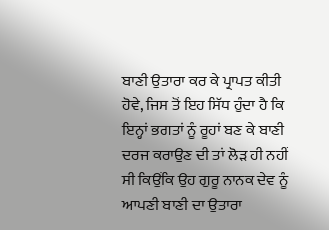ਬਾਣੀ ਉਤਾਰਾ ਕਰ ਕੇ ਪ੍ਰਾਪਤ ਕੀਤੀ ਹੋਵੇ, ਜਿਸ ਤੋਂ ਇਹ ਸਿੱਧ ਹੁੰਦਾ ਹੈ ਕਿ ਇਨ੍ਹਾਂ ਭਗਤਾਂ ਨੂੰ ਰੂਹਾਂ ਬਣ ਕੇ ਬਾਣੀ ਦਰਜ ਕਰਾਉਣ ਦੀ ਤਾਂ ਲੋੜ ਹੀ ਨਹੀਂ ਸੀ ਕਿਉਂਕਿ ਉਹ ਗੁਰੂ ਨਾਨਕ ਦੇਵ ਨੂੰ ਆਪਣੀ ਬਾਣੀ ਦਾ ਉਤਾਰਾ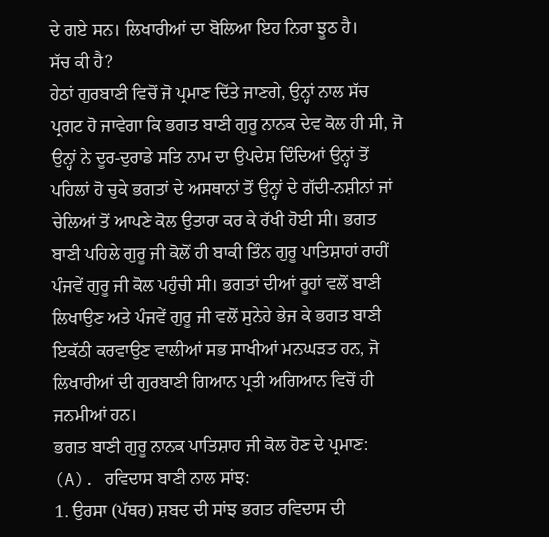ਦੇ ਗਏ ਸਨ। ਲਿਖਾਰੀਆਂ ਦਾ ਬੋਲਿਆ ਇਹ ਨਿਰਾ ਝੂਠ ਹੈ।
ਸੱਚ ਕੀ ਹੈ?
ਹੇਠਾਂ ਗੁਰਬਾਣੀ ਵਿਚੋਂ ਜੋ ਪ੍ਰਮਾਣ ਦਿੱਤੇ ਜਾਣਗੇ, ਉਨ੍ਹਾਂ ਨਾਲ ਸੱਚ ਪ੍ਰਗਟ ਹੋ ਜਾਵੇਗਾ ਕਿ ਭਗਤ ਬਾਣੀ ਗੁਰੂ ਨਾਨਕ ਦੇਵ ਕੋਲ ਹੀ ਸੀ, ਜੋ ਉਨ੍ਹਾਂ ਨੇ ਦੂਰ-ਦੁਰਾਡੇ ਸਤਿ ਨਾਮ ਦਾ ਉਪਦੇਸ਼ ਦਿੰਦਿਆਂ ਉਨ੍ਹਾਂ ਤੋਂ ਪਹਿਲਾਂ ਹੋ ਚੁਕੇ ਭਗਤਾਂ ਦੇ ਅਸਥਾਨਾਂ ਤੋਂ ਉਨ੍ਹਾਂ ਦੇ ਗੱਦੀ-ਨਸ਼ੀਨਾਂ ਜਾਂ ਚੇਲਿਆਂ ਤੋਂ ਆਪਣੇ ਕੋਲ ਉਤਾਰਾ ਕਰ ਕੇ ਰੱਖੀ ਹੋਈ ਸੀ। ਭਗਤ ਬਾਣੀ ਪਹਿਲੇ ਗੁਰੂ ਜੀ ਕੋਲੋਂ ਹੀ ਬਾਕੀ ਤਿੰਨ ਗੁਰੂ ਪਾਤਿਸ਼ਾਹਾਂ ਰਾਹੀਂ ਪੰਜਵੇਂ ਗੁਰੂ ਜੀ ਕੋਲ ਪਹੁੰਚੀ ਸੀ। ਭਗਤਾਂ ਦੀਆਂ ਰੂਹਾਂ ਵਲੋਂ ਬਾਣੀ ਲਿਖਾਉਣ ਅਤੇ ਪੰਜਵੇਂ ਗੁਰੂ ਜੀ ਵਲੋਂ ਸੁਨੇਹੇ ਭੇਜ ਕੇ ਭਗਤ ਬਾਣੀ ਇਕੱਠੀ ਕਰਵਾਉਣ ਵਾਲੀਆਂ ਸਭ ਸਾਖੀਆਂ ਮਨਘੜਤ ਹਨ, ਜੋ ਲਿਖਾਰੀਆਂ ਦੀ ਗੁਰਬਾਣੀ ਗਿਆਨ ਪ੍ਰਤੀ ਅਗਿਆਨ ਵਿਚੋਂ ਹੀ ਜਨਮੀਆਂ ਹਨ।
ਭਗਤ ਬਾਣੀ ਗੁਰੂ ਨਾਨਕ ਪਾਤਿਸ਼ਾਹ ਜੀ ਕੋਲ ਹੋਣ ਦੇ ਪ੍ਰਮਾਣ:
(A). ਰਵਿਦਾਸ ਬਾਣੀ ਨਾਲ ਸਾਂਝ:
1. ਉਰਸਾ (ਪੱਥਰ) ਸ਼ਬਦ ਦੀ ਸਾਂਝ ਭਗਤ ਰਵਿਦਾਸ ਦੀ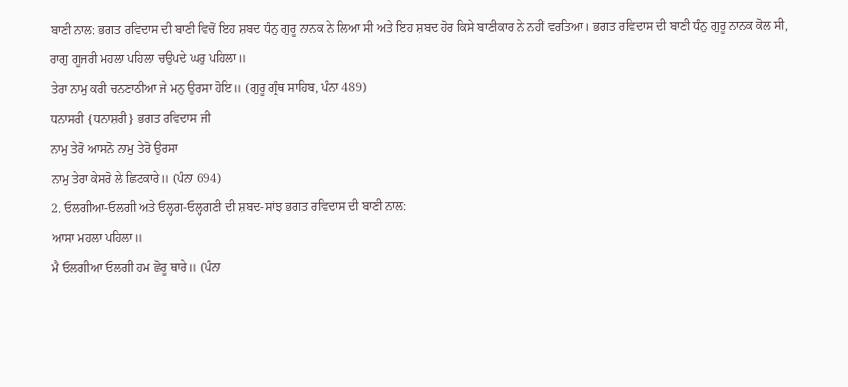ਬਾਣੀ ਨਾਲ: ਭਗਤ ਰਵਿਦਾਸ ਦੀ ਬਾਣੀ ਵਿਚੋਂ ਇਹ ਸ਼ਬਦ ਧੰਨੁ ਗੁਰੂ ਨਾਨਕ ਨੇ ਲਿਆ ਸੀ ਅਤੇ ਇਹ ਸ਼ਬਦ ਹੋਰ ਕਿਸੇ ਬਾਣੀਕਾਰ ਨੇ ਨਹੀਂ ਵਰਤਿਆ। ਭਗਤ ਰਵਿਦਾਸ ਦੀ ਬਾਣੀ ਧੰਨੁ ਗੁਰੂ ਨਾਨਕ ਕੋਲ ਸੀ,
ਰਾਗੁ ਗੂਜਰੀ ਮਹਲਾ ਪਹਿਲਾ ਚਉਪਦੇ ਘਰੁ ਪਹਿਲਾ॥
ਤੇਰਾ ਨਾਮੁ ਕਰੀ ਚਨਣਾਠੀਆ ਜੇ ਮਨੁ ਉਰਸਾ ਹੋਇ॥ (ਗੁਰੂ ਗ੍ਰੰਥ ਸਾਹਿਬ, ਪੰਨਾ 489)
ਧਨਾਸਰੀ {ਧਨਾਸ਼ਰੀ} ਭਗਤ ਰਵਿਦਾਸ ਜੀ
ਨਾਮੁ ਤੇਰੋ ਆਸਨੋ ਨਾਮੁ ਤੇਰੋ ਉਰਸਾ
ਨਾਮੁ ਤੇਰਾ ਕੇਸਰੋ ਲੇ ਛਿਟਕਾਰੇ॥ (ਪੰਨਾ 694)
2. ਓਲਗੀਆ-ਓਲਗੀ ਅਤੇ ਓਲ੍ਹਗ-ਓਲ੍ਹਗਣੀ ਦੀ ਸ਼ਬਦ-ਸਾਂਝ ਭਗਤ ਰਵਿਦਾਸ ਦੀ ਬਾਣੀ ਨਾਲ:
ਆਸਾ ਮਹਲਾ ਪਹਿਲਾ॥
ਮੈ ਓਲਗੀਆ ਓਲਗੀ ਹਮ ਛੋਰੂ ਥਾਰੇ॥ (ਪੰਨਾ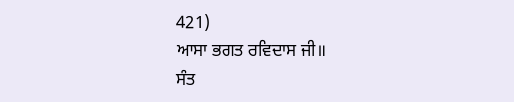421)
ਆਸਾ ਭਗਤ ਰਵਿਦਾਸ ਜੀ॥
ਸੰਤ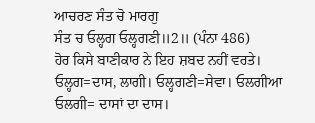ਆਚਰਣ ਸੰਤ ਚੋ ਮਾਰਗੁ
ਸੰਤ ਚ ਓਲ੍ਹਗ ਓਲ੍ਹਗਣੀ॥2॥ (ਪੰਨਾ 486)
ਹੋਰ ਕਿਸੇ ਬਾਣੀਕਾਰ ਨੇ ਇਹ ਸ਼ਬਦ ਨਹੀਂ ਵਰਤੇ।
ਓਲ੍ਹਗ=ਦਾਸ, ਲਾਗੀ। ਓਲ੍ਹਗਣੀ=ਸੇਵਾ। ਓਲਗੀਆ ਓਲਗੀ= ਦਾਸਾਂ ਦਾ ਦਾਸ।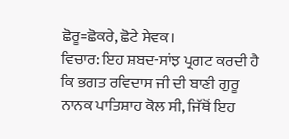ਛੋਰੂ=ਛੋਕਰੇ, ਛੋਟੇ ਸੇਵਕ।
ਵਿਚਾਰ: ਇਹ ਸ਼ਬਦ-ਸਾਂਝ ਪ੍ਰਗਟ ਕਰਦੀ ਹੈ ਕਿ ਭਗਤ ਰਵਿਦਾਸ ਜੀ ਦੀ ਬਾਣੀ ਗੁਰੂ ਨਾਨਕ ਪਾਤਿਸ਼ਾਹ ਕੋਲ ਸੀ, ਜਿੱਥੋਂ ਇਹ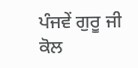ਪੰਜਵੇਂ ਗੁਰੂ ਜੀ ਕੋਲ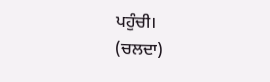ਪਹੁੰਚੀ।
(ਚਲਦਾ)